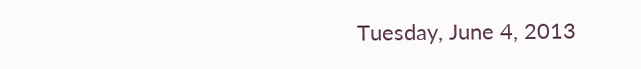Tuesday, June 4, 2013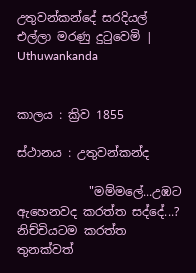උතුවන්කන්දේ සරදියල් එල්ලා මරණු දුටුවෙමි | Uthuwankanda


කාලය : ක්‍රිව 1855

ස්ථානය : උතුවන්කන්ද

            "මම්මලේ...උඹට ඇහෙනවද කරත්ත සද්දේ...? නිච්චියටම කරත්ත තුනක්වත්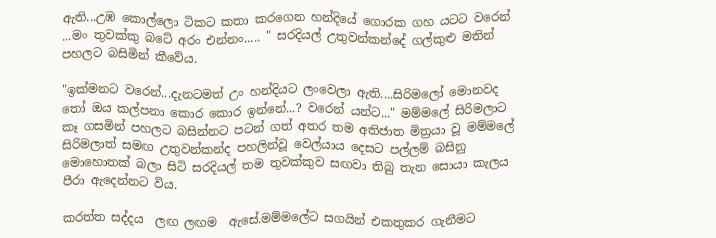ඇති...උඹ කොල්ලො ටිකට කතා කරගෙන හන්දියේ ගොරක ගහ යටට වරෙන් ...මං තුවක්කු බටේ අරං එන්නං..... " සරදියල් උතුවන්කන්දේ ගල්කුළු මතින් පහලට බසිමින් කීවේය.

"ඉක්මනට වරෙන්...දැනටමත් උං හන්දියට ලංවෙලා ඇති....සිරිමලෝ මොනවද තෝ ඔය කල්පනා කොර කොර ඉන්නේ...? වරෙන් යන්ට..." මම්මලේ සිරිමලාට කෑ ගසමින් පහලට බසින්නට පටන් ගත් අතර තම අතිජාත මිත්‍රයා වූ මම්මලේ සිරිමලාත් සමඟ උතුවන්කන්ද පහලින්වූ වෙල්යාය දෙසට පල්ලම් බසිනු මොහොතක් බලා සිටි සරදියල් තම තුවක්කුව සඟවා තිබු තැන සොයා කැලය පීරා ඇදෙන්නට විය.

කරත්ත සද්දය  ලඟ ලඟම  ඇසේ.මම්මලේට සගයින් එකතුකර ගැනීමට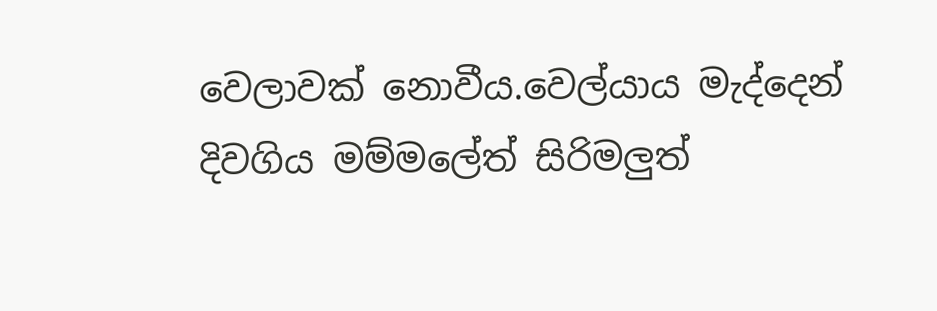වෙලාවක් නොවීය.වෙල්යාය මැද්දෙන් දිවගිය මම්මලේත් සිරිමලුත්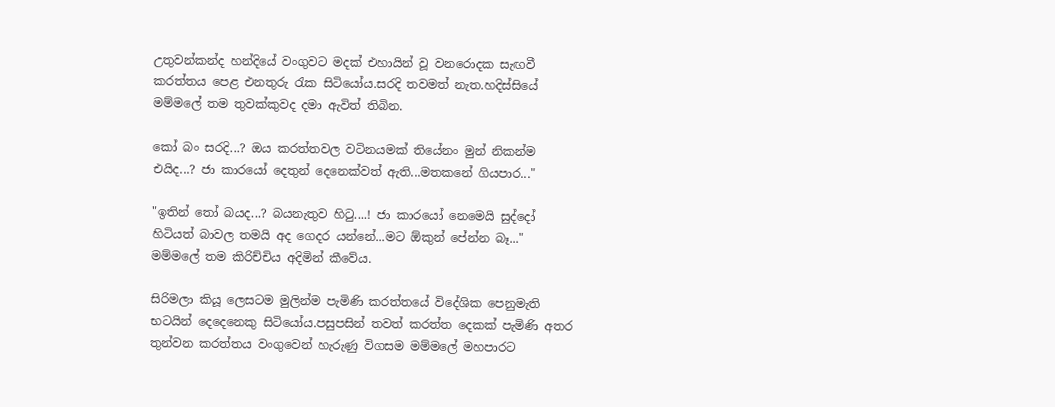උතුවන්කන්ද හන්දියේ වංගුවට මදක් එහායින් වූ වනරොදක සැඟවී කරත්තය පෙළ එනතුරු රැක සිටියෝය.සරදි තවමත් නැත.හදිස්සියේ මම්මලේ තම තුවක්කුවද දමා ඇවිත් තිබින.

කෝ බං සරදි...? ඔය කරත්තවල වටිනයමක් තියේනං මුන් නිකන්ම එයිද...? ජා කාරයෝ දෙතුන් දෙනෙක්වත් ඇති...මතකනේ ගියපාර..."

"ඉතින් තෝ බයද...? බයනැතුව හිටු....! ජා කාරයෝ නෙමෙයි සුද්දෝ හිටියත් බාවල තමයි අද ගෙදර යන්නේ...මට ඕකුන් පේන්න බෑ..." මම්මලේ තම කිරිච්චිය අදිමින් කීවේය.

සිරිමලා කියූ ලෙසටම මුලින්ම පැමිණි කරත්තයේ විදේශික පෙනුමැති භටයින් දෙදෙනෙකු සිටියෝය.පසුපසින් තවත් කරත්ත දෙකක් පැමිණි අතර තුන්වන කරත්තය වංගුවෙන් හැරුණු විගසම මම්මලේ මහපාරට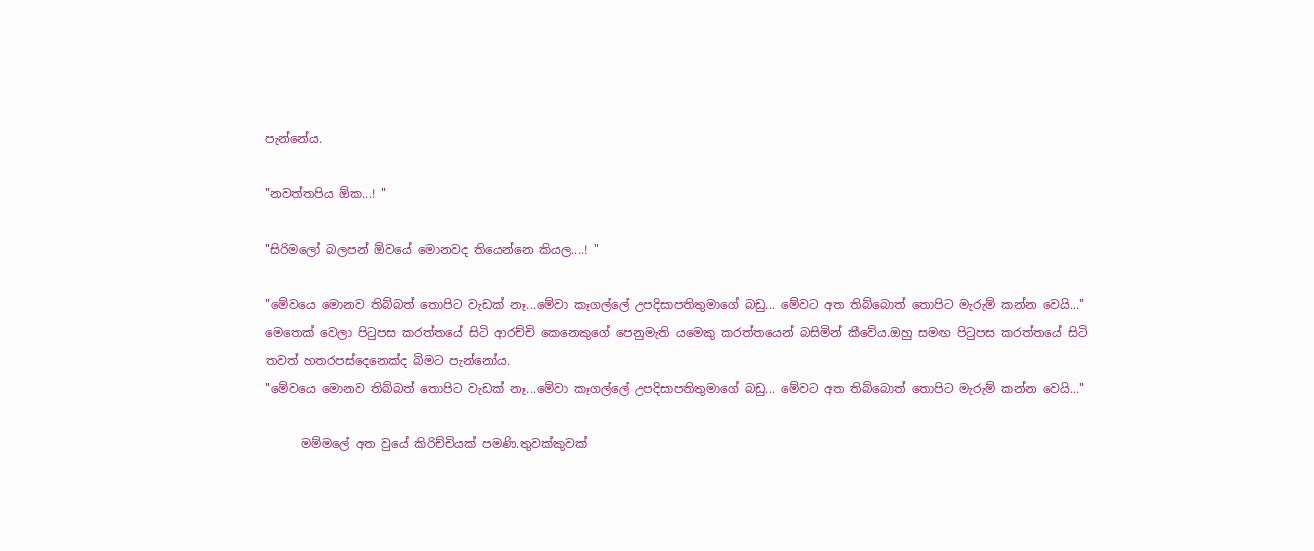පැන්නේය.

"නවත්තපිය ඕක...! "

"සිරිමලෝ බලපන් ඕවයේ මොනවද තියෙන්නෙ කියල....! "

"මේවයෙ මොනව තිබ්බත් තොපිට වැඩක් නෑ...මේවා කෑගල්ලේ උපදිසාපතිතුමාගේ බඩු... මේවට අත තිබ්බොත් තොපිට මැරුම් කන්න වෙයි..." මෙතෙක් වෙලා පිටුපස කරත්තයේ සිටි ආරච්චි කෙනෙකුගේ පෙනුමැති යමෙකු කරත්තයෙන් බසිමින් කීවේය.ඔහු සමඟ පිටුපස කරත්තයේ සිටි තවත් හතරපස්දෙනෙක්ද බිමට පැන්නෝය.
"මේවයෙ මොනව තිබ්බත් තොපිට වැඩක් නෑ...මේවා කෑගල්ලේ උපදිසාපතිතුමාගේ බඩු... මේවට අත තිබ්බොත් තොපිට මැරුම් කන්න වෙයි..."

      මම්මලේ අත වුයේ කිරිච්චියක් පමණි.තුවක්කුවක්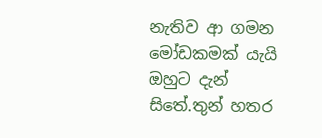නැතිව ආ ගමන මෝඩකමක් යැයි ඔහුට දැන් සිතේ.තුන් හතර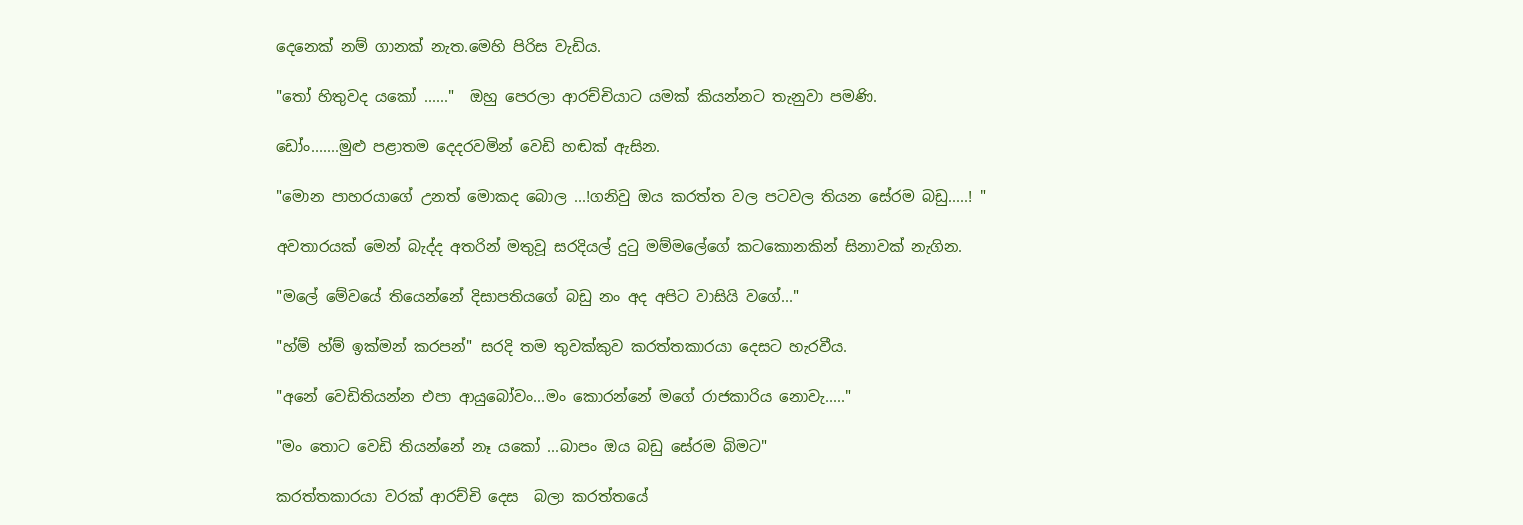දෙනෙක් නම් ගානක් නැත.මෙහි පිරිස වැඩිය.

"තෝ හිතුවද යකෝ ......"  ඔහු පෙරලා ආරච්චියාට යමක් කියන්නට තැනුවා පමණි.

ඩෝං.......මුළු පළාතම දෙදරවමින් වෙඩි හඬක් ඇසින.

"මොන පාහරයාගේ උනත් මොකද බොල ...!ගනිවු ඔය කරත්ත වල පටවල තියන සේරම බඩු.....! "

අවතාරයක් මෙන් බැද්ද අතරින් මතුවූ සරදියල් දුටු මම්මලේගේ කටකොනකින් සිනාවක් නැගින.

"මලේ මේවයේ තියෙන්නේ දිසාපතියගේ බඩු නං අද අපිට වාසියි වගේ..."

"හ්ම් හ්ම් ඉක්මන් කරපන්" සරදි තම තුවක්කුව කරත්තකාරයා දෙසට හැරවීය.

"අනේ වෙඩිතියන්න එපා ආයුබෝවං...මං කොරන්නේ මගේ රාජකාරිය නොවැ....."

"මං තොට වෙඩි තියන්නේ නෑ යකෝ ...බාපං ඔය බඩු සේරම බිමට"

කරත්තකාරයා වරක් ආරච්චි දෙස  බලා කරත්තයේ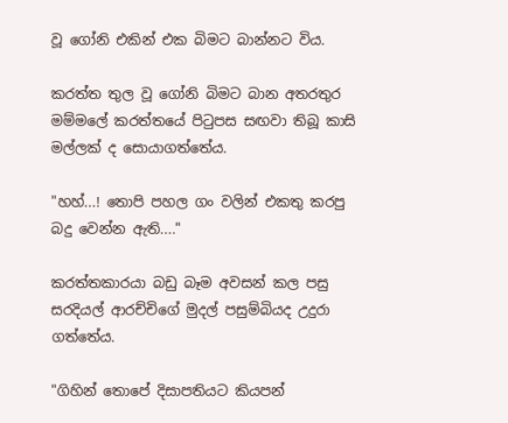වූ ගෝනි එකින් එක බිමට බාන්නට විය.

කරත්ත තුල වූ ගෝනි බිමට බාන අතරතුර මම්මලේ කරත්තයේ පිටුපස සඟවා තිබූ කාසි මල්ලක් ද සොයාගත්තේය.

"හහ්...! තොපි පහල ගං වලින් එකතු කරපු බදු වෙන්න ඇති...."

කරත්තකාරයා බඩු බෑම අවසන් කල පසු සරදියල් ආරච්චිගේ මුදල් පසුම්බියද උදුරා ගත්තේය.

"ගිහින් තොපේ දිසාපතියට කියපන්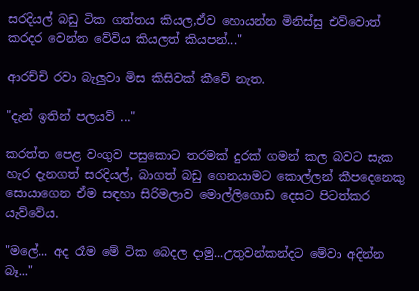සරදියල් බඩු ටික ගත්තය කියල,ඒව හොයන්න මිනිස්සු එව්වොත් කරදර වෙන්න වේවිය කියලත් කියපන්..."

ආරච්චි රවා බැලුවා මිස කිසිවක් කීවේ නැත.

"දැන් ඉතින් පලයව් ..."

කරත්ත පෙළ වංගුව පසුකොට තරමක් දුරක් ගමන් කල බවට සැක හැර දැනගත් සරදියල්, බාගත් බඩු ගෙනයාමට කොල්ලන් කීපදෙනෙකු සොයාගෙන ඒම සඳහා සිරිමලාව මොල්ලිගොඩ දෙසට පිටත්කර යැව්වේය.

"මලේ... අද රෑම මේ ටික බෙදල දාමු...උතුවන්කන්දට මේවා අදින්න බෑ..."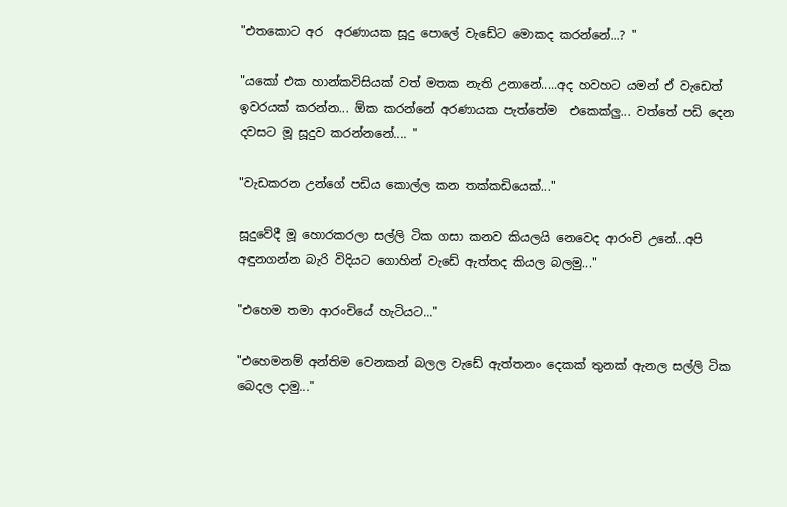"එතකොට අර  අරණායක සූදු පොලේ වැඩේට මොකද කරන්නේ...? "

"යකෝ එක හාන්කවිසියක් වත් මතක නැති උනානේ.....අද හවහට යමන් ඒ වැඩෙත් ඉවරයක් කරන්න... ඕක කරන්නේ අරණායක පැත්තේම  එකෙක්ලු... වත්තේ පඩි දෙන දවසට මූ සූදුව කරන්නනේ.... "

"වැඩකරන උන්ගේ පඩිය කොල්ල කන තක්කඩියෙක්..."

සූදුවේදී මූ හොරකරලා සල්ලි ටික ගසා කනව කියලයි නෙවෙද ආරංචි උනේ...අපි අඳුනගන්න බැරි විදියට ගොහින් වැඩේ ඇත්තද කියල බලමු..."

"එහෙම තමා ආරංචියේ හැටියට..."

"එහෙමනම් අන්තිම වෙනකන් බලල වැඩේ ඇත්තනං දෙකක් තුනක් ඇනල සල්ලි ටික බෙදල දාමු..."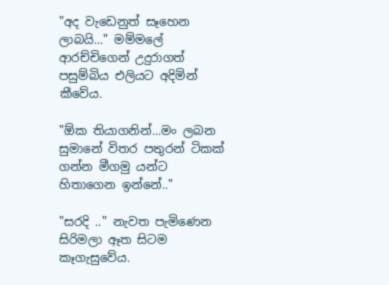"අද වැඩෙනුත් සෑහෙන ලාබයි..." මම්මලේ ආරච්චිගෙන් උදුරාගත් පසුම්බිය එලියට අදිමින් කීවේය.

"ඕක තියාගනින්...මං ලබන සුමානේ විතර පතුරන් ටිකක් ගන්න මීගමු යන්ට  හිතාගෙන ඉන්නේ.."

"සරදි .." නැවත පැමිණෙන සිරිමලා ඈත සිටම කෑගැසුවේය.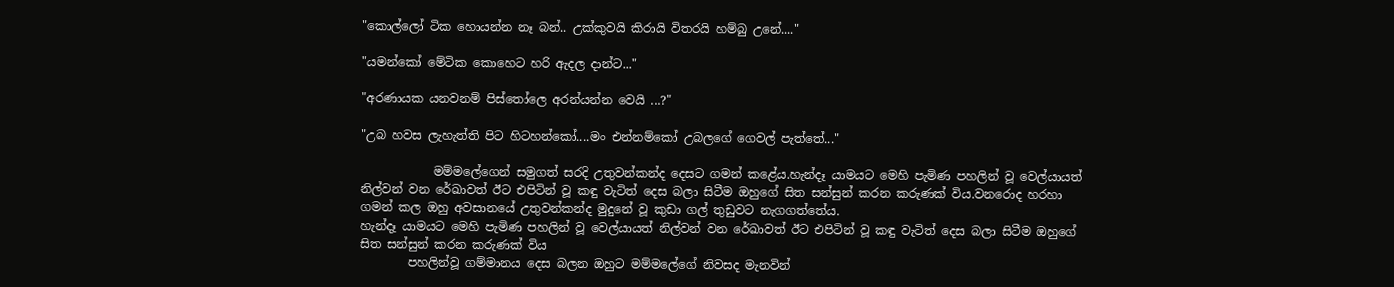"කොල්ලෝ ටික හොයන්න නෑ බන්.. උක්කුවයි කිරායි විතරයි හම්බු උනේ...."

"යමන්කෝ මේටික කොහෙට හරි ඇදල දාන්ට..."

"අරණායක යනවනම් පිස්තෝලෙ අරන්යන්න වෙයි ...?"

"උබ හවස ලැහැත්ති පිට හිටහන්කෝ....මං එන්නම්කෝ උබලගේ ගෙවල් පැත්තේ..."

            මම්මලේගෙන් සමුගත් සරදි උතුවන්කන්ද දෙසට ගමන් කළේය.හැන්දෑ යාමයට මෙහි පැමිණ පහලින් වූ වෙල්යායත් නිල්වන් වන රේඛාවත් ඊට එපිටින් වූ කඳු වැටිත් දෙස බලා සිටීම ඔහුගේ සිත සන්සුන් කරන කරුණක් විය.වනරොද හරහා ගමන් කල ඔහු අවසානයේ උතුවන්කන්ද මුදුනේ වූ කුඩා ගල් තුඩුවට නැගගත්තේය.
හැන්දෑ යාමයට මෙහි පැමිණ පහලින් වූ වෙල්යායත් නිල්වන් වන රේඛාවත් ඊට එපිටින් වූ කඳු වැටිත් දෙස බලා සිටීම ඔහුගේ සිත සන්සුන් කරන කරුණක් විය
        පහලින්වූ ගම්මානය දෙස බලන ඔහුට මම්මලේගේ නිවසද මැනවින්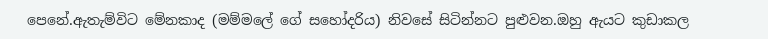පෙනේ.ඇතැම්විට මේනකාද (මම්මලේ ගේ සහෝදරිය) නිවසේ සිටින්නට පුළුවන.ඔහු ඇයට කුඩාකල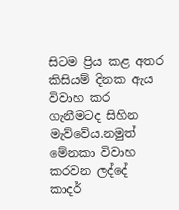සිටම ප්‍රිය කළ අතර කිසියම් දිනක ඇය විවාහ කර ගැනීමටද සිහින මැව්වේය.නමුත් මේනකා විවාහ කරවන ලද්දේ  කාදර්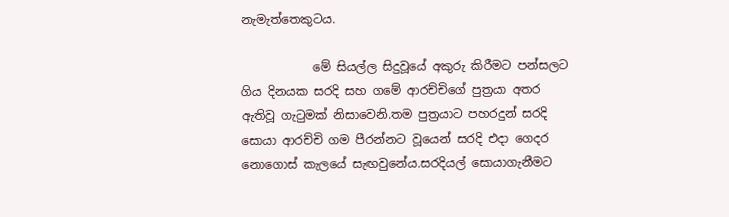නැමැත්තෙකුටය.

            මේ සියල්ල සිදුවූයේ අකුරු කිරීමට පන්සලට ගිය දිනයක සරදි සහ ගමේ ආරච්චිගේ පුත්‍රයා අතර ඇතිවූ ගැටුමක් නිසාවෙනි.තම පුත්‍රයාට පහරදුන් සරදි සොයා ආරච්චි ගම පීරන්නට වූයෙන් සරදි එදා ගෙදර නොගොස් කැලයේ සැඟවුනේය.සරදියල් සොයාගැනීමට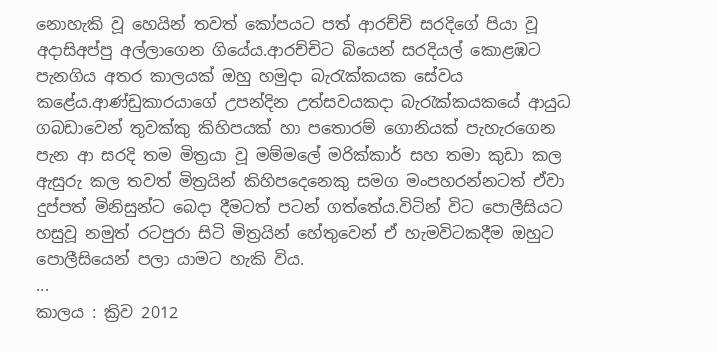නොහැකි වූ හෙයින් තවත් කෝපයට පත් ආරච්චි සරදිගේ පියා වූ අදාසිඅප්පු අල්ලාගෙන ගියේය.ආරච්චිට බියෙන් සරදියල් කොළඹට පැනගිය අතර කාලයක් ඔහු හමුදා බැරැක්කයක සේවය කළේය.ආණ්ඩුකාරයාගේ උපන්දින උත්සවයකදා බැරැක්කයකයේ ආයුධ ගබඩාවෙන් තුවක්කු කිහිපයක් හා පතොරම් ගොනියක් පැහැරගෙන පැන ආ සරදි තම මිත්‍රයා වූ මම්මලේ මරික්කාර් සහ තමා කුඩා කල ඇසුරු කල තවත් මිත්‍රයින් කිහිපදෙනෙකු සමග මංපහරන්නටත් ඒවා දුප්පත් මිනිසුන්ට බෙදා දීමටත් පටන් ගත්තේය.විටින් විට පොලීසියට හසුවූ නමුත් රටපුරා සිටි මිත්‍රයින් හේතුවෙන් ඒ හැමවිටකදීම ඔහුට පොලීසියෙන් පලා යාමට හැකි විය.
...
කාලය : ක්‍රිව 2012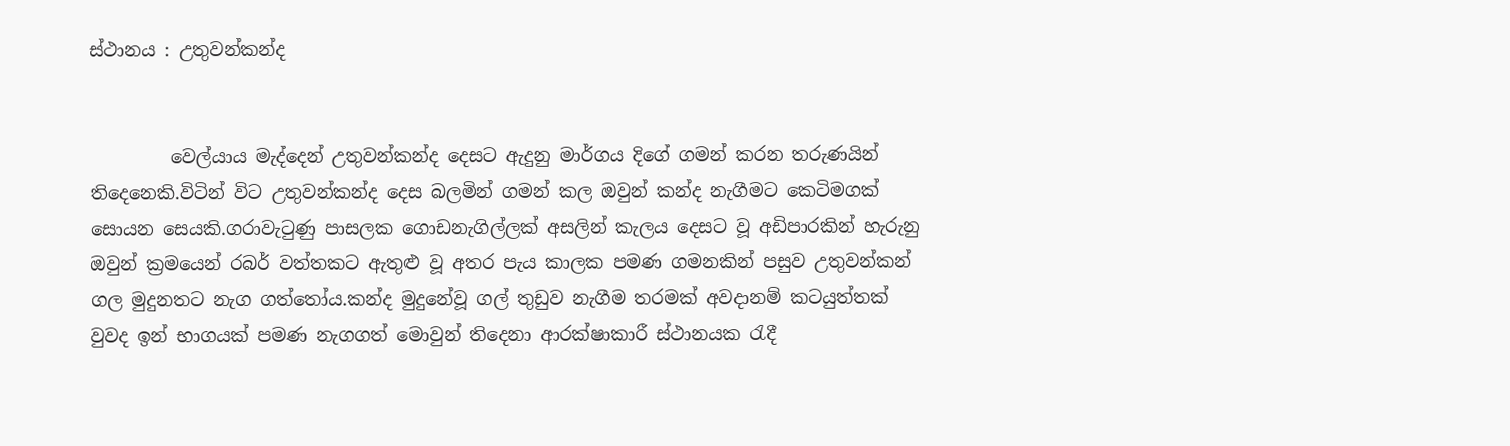ස්ථානය : උතුවන්කන්ද


         වෙල්යාය මැද්දෙන් උතුවන්කන්ද දෙසට ඇදුනු මාර්ගය දිගේ ගමන් කරන තරුණයින් තිදෙනෙකි.විටින් විට උතුවන්කන්ද දෙස බලමින් ගමන් කල ඔවුන් කන්ද නැගීමට කෙටිමගක් සොයන සෙයකි.ගරාවැටුණු පාසලක ගොඩනැගිල්ලක් අසලින් කැලය දෙසට වූ අඩිපාරකින් හැරුනු ඔවුන් ක්‍රමයෙන් රබර් වත්තකට ඇතුළු වූ අතර පැය කාලක පමණ ගමනකින් පසුව උතුවන්කන් ගල මුදුනතට නැග ගත්තෝය.කන්ද මුදුනේවූ ගල් තුඩුව නැගීම තරමක් අවදානම් කටයුත්තක් වුවද ඉන් භාගයක් පමණ නැගගත් මොවුන් තිදෙනා ආරක්ෂාකාරී ස්ථානයක රැදී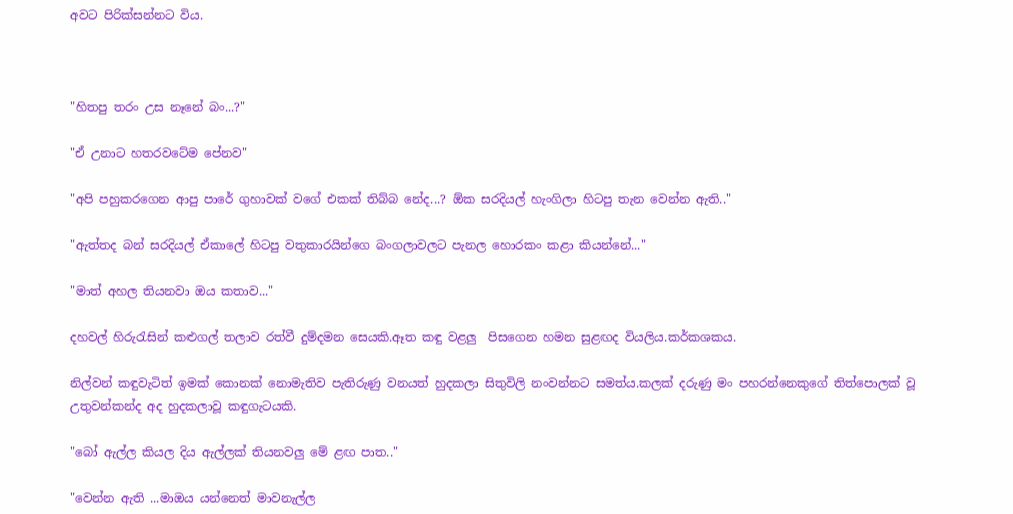අවට පිරික්සන්නට විය.



"හිතපු තරං උස නෑනේ බං...?"

"ඒ උනාට හතරවටේම පේනව"

"අපි පහුකරගෙන ආපු පාරේ ගුහාවක් වගේ එකක් තිබ්බ නේද...? ඕක සරදියල් හැංගිලා හිටපු තැන වෙන්න ඇති.."

"ඇත්තද බන් සරදියල් ඒකාලේ හිටපු වතුකාරයින්ගෙ බංගලාවලට පැනල හොරකං කළා කියන්නේ..."

"මාත් අහල තියනවා ඔය කතාව..."

දහවල් හිරුරැසින් කළුගල් තලාව රත්වී දුම්දමන සෙයකි.ඈත කඳු වළලු  පිසගෙන හමන සුළඟද වියලිය.කර්කශකය.

නිල්වන් කඳුවැටිත් ඉමක් කොනක් නොමැතිව පැතිරුණු වනයත් හුදකලා සිතුවිලි නංවන්නට සමත්ය.කලක් දරුණු මං පහරන්නෙකුගේ තිත්පොලක් වූ උතුවන්කන්ද අද හුදකලාවූ කඳුගැටයකි.

"බෝ ඇල්ල කියල දිය ඇල්ලක් තියනවලු මේ ළඟ පාත.."

"වෙන්න ඇති ...මාඔය යන්නෙත් මාවනැල්ල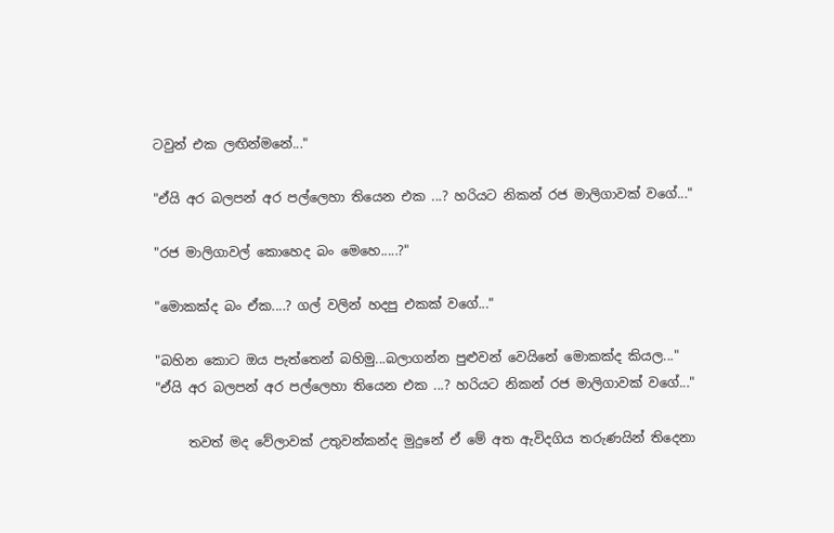ටවුන් එක ලඟින්මනේ..."

"ඒයි අර බලපන් අර පල්ලෙහා තියෙන එක ...? හරියට නිකන් රජ මාලිගාවක් වගේ..."

"රජ මාලිගාවල් කොහෙද බං මෙහෙ.....?"

"මොකක්ද බං ඒක....? ගල් වලින් හදපු එකක් වගේ..."

"බහින කොට ඔය පැත්තෙන් බහිමු...බලාගන්න පුළුවන් වෙයිනේ මොකක්ද කියල..."
"ඒයි අර බලපන් අර පල්ලෙහා තියෙන එක ...? හරියට නිකන් රජ මාලිගාවක් වගේ..."

     තවත් මද වේලාවක් උතුවන්කන්ද මුදුනේ ඒ මේ අත ඇවිදගිය තරුණයින් තිදෙනා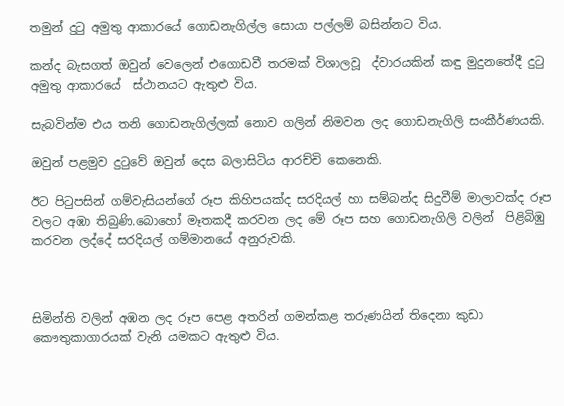තමුන් දුටු අමුතු ආකාරයේ ගොඩනැගිල්ල සොයා පල්ලම් බසින්නට විය.

කන්ද බැසගත් ඔවුන් වෙලෙන් එගොඩවී තරමක් විශාලවූ  ද්වාරයකින් කඳු මුදුනතේදී දුටු අමුතු ආකාරයේ  ස්ථානයට ඇතුළු විය.

සැබවින්ම එය තනි ගොඩනැගිල්ලක් නොව ගලින් නිමවන ලද ගොඩනැගිලි සංකීර්ණයකි.

ඔවුන් පළමුව දුටුවේ ඔවුන් දෙස බලාසිටිය ආරච්චි කෙනෙකි.

ඊට පිටුපසින් ගම්වැසියන්ගේ රූප කිහිපයක්ද සරදියල් හා සම්බන්ද සිදුවීම් මාලාවක්ද රූප වලට අඹා තිබුණි.බොහෝ මෑතකදී කරවන ලද මේ රූප සහ ගොඩනැගිලි වලින්  පිළිබිඹු කරවන ලද්දේ සරදියල් ගම්මානයේ අනුරුවකි.



සිමින්ති වලින් අඹන ලද රූප පෙළ අතරින් ගමන්කළ තරුණයින් තිදෙනා කුඩා කෞතුකාගාරයක් වැනි යමකට ඇතුළු විය.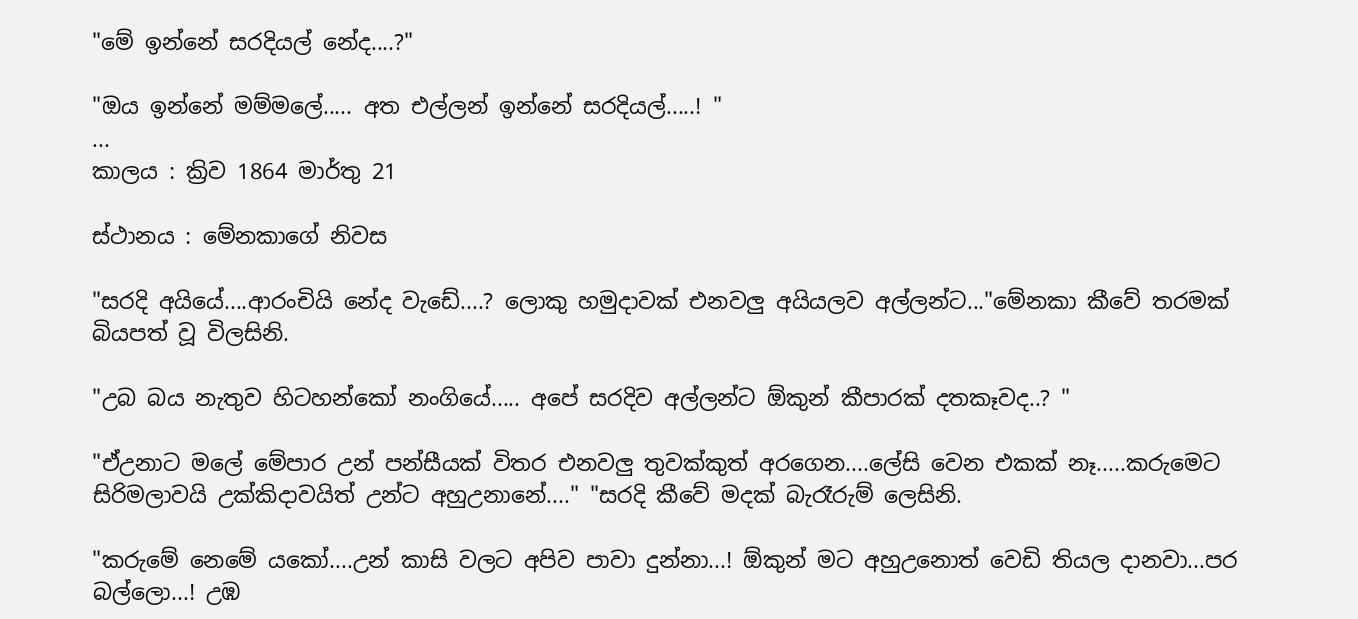"මේ ඉන්නේ සරදියල් නේද....?"

"ඔය ඉන්නේ මම්මලේ..... අත එල්ලන් ඉන්නේ සරදියල්.....! "
...
කාලය : ක්‍රිව 1864 මාර්තු 21

ස්ථානය : මේනකාගේ නිවස

"සරදි අයියේ....ආරංචියි නේද වැඩේ....? ලොකු හමුදාවක් එනවලු අයියලව අල්ලන්ට..."මේනකා කීවේ තරමක් බියපත් වූ විලසිනි.

"උබ බය නැතුව හිටහන්කෝ නංගියේ..... අපේ සරදිව අල්ලන්ට ඕකුන් කීපාරක් දතකෑවද..? "

"ඒඋනාට මලේ මේපාර උන් පන්සීයක් විතර එනවලු තුවක්කුත් අරගෙන....ලේසි වෙන එකක් නෑ.....කරුමෙට සිරිමලාවයි උක්කිදාවයිත් උන්ට අහුඋනානේ...." "සරදි කීවේ මදක් බැරෑරුම් ලෙසිනි.

"කරුමේ නෙමේ යකෝ....උන් කාසි වලට අපිව පාවා දුන්නා...! ඕකුන් මට අහුඋනොත් වෙඩි තියල දානවා...පර බල්ලො...! උඹ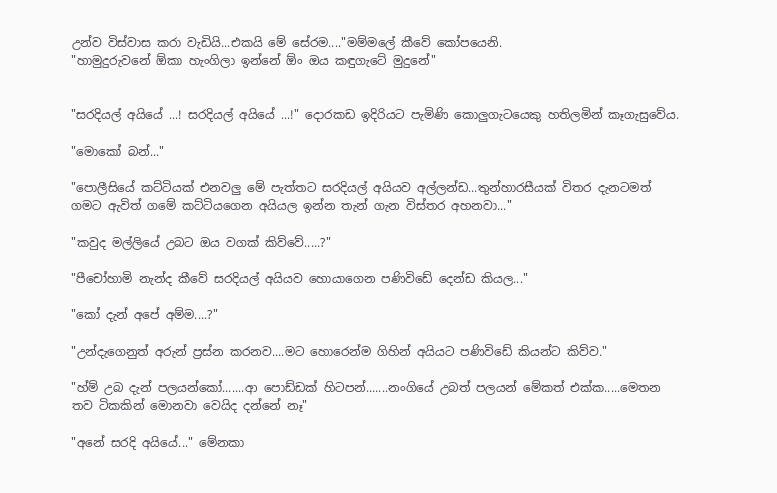උන්ව විස්වාස කරා වැඩියි...එකයි මේ සේරම...."මම්මලේ කීවේ කෝපයෙනි.
"හාමුදුරුවනේ ඕකා හැංගිලා ඉන්නේ ඕං ඔය කඳුගැටේ මුදුනේ"


"සරදියල් අයියේ ...! සරදියල් අයියේ ...!" දොරකඩ ඉදිරියට පැමිණි කොලුගැටයෙකු හතිලමින් කෑගැසුවේය.

"මොකෝ බන්..."

"පොලීසියේ කට්ටියක් එනවලු මේ පැත්තට සරදියල් අයියව අල්ලන්ඩ...තුන්හාරසීයක් විතර දැනටමත් ගමට ඇවිත් ගමේ කට්ටියගෙන අයියල ඉන්න තැන් ගැන විස්තර අහනවා..."

"කවුද මල්ලියේ උබට ඔය වගක් කිව්වේ.....?"

"පීචෝහාමි නැන්ද කීවේ සරදියල් අයියව හොයාගෙන පණිවිඩේ දෙන්ඩ කියල..."

"කෝ දැන් අපේ අම්ම....?"

"උන්දැගෙනුත් අරුන් ප්‍රස්න කරනව....මට හොරෙන්ම ගිහින් අයියට පණිවිඩේ කියන්ට කිව්ව."

"හ්ම් උබ දැන් පලයන්කෝ.......ආ පොඩ්ඩක් හිටපන්.......නංගියේ උබත් පලයන් මේකත් එක්ක.....මෙතන තව ටිකකින් මොනවා වෙයිද දන්නේ නෑ"

"අනේ සරදි අයියේ..." මේනකා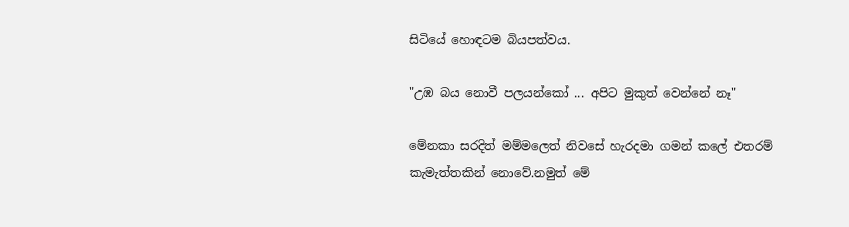සිටියේ හොඳටම බියපත්වය.

"උඹ බය නොවී පලයන්කෝ ... අපිට මුකුත් වෙන්නේ නෑ"

මේනකා සරදිත් මම්මලෙත් නිවසේ හැරදමා ගමන් කලේ එතරම් කැමැත්තකින් නොවේ.නමුත් මේ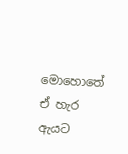මොහොතේ ඒ හැර ඇයට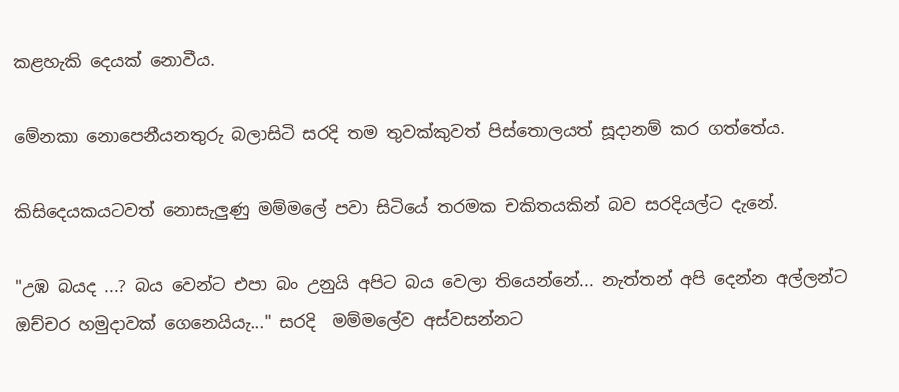කළහැකි දෙයක් නොවීය.

මේනකා නොපෙනීයනතුරු බලාසිටි සරදි තම තුවක්කුවත් පිස්තොලයත් සූදානම් කර ගත්තේය.

කිසිදෙයකයටවත් නොසැලුණු මම්මලේ පවා සිටියේ තරමක චකිතයකින් බව සරදියල්ට දැනේ.

"උඹ බයද ...? බය වෙන්ට එපා බං උනුයි අපිට බය වෙලා තියෙන්නේ... නැත්තන් අපි දෙන්න අල්ලන්ට ඔච්චර හමුදාවක් ගෙනෙයියැ..." සරදි  මම්මලේව අස්වසන්නට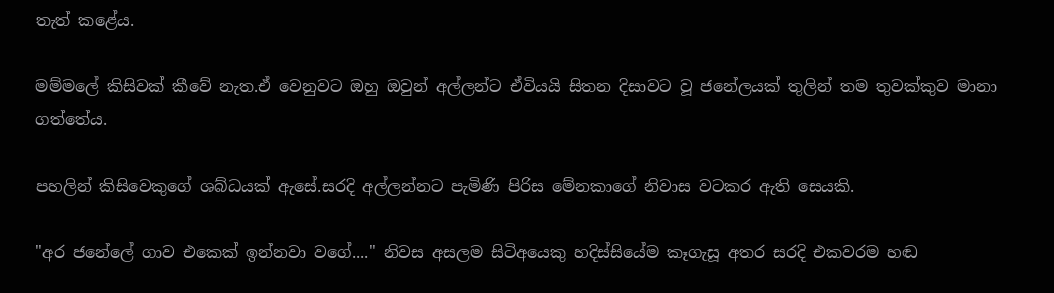තැත් කළේය.

මම්මලේ කිසිවක් කීවේ නැත.ඒ වෙනුවට ඔහු ඔවුන් අල්ලන්ට ඒවියයි සිතන දිසාවට වූ ජනේලයක් තුලින් තම තුවක්කුව මානා ගත්තේය.

පහලින් කිසිවෙකුගේ ශබ්ධයක් ඇසේ.සරදි අල්ලන්නට පැමිණි පිරිස මේනකාගේ නිවාස වටකර ඇති සෙයකි.

"අර ජනේලේ ගාව එකෙක් ඉන්නවා වගේ...." නිවස අසලම සිටිඅයෙකු හදිස්සියේම කෑගැසූ අතර සරදි එකවරම හඬ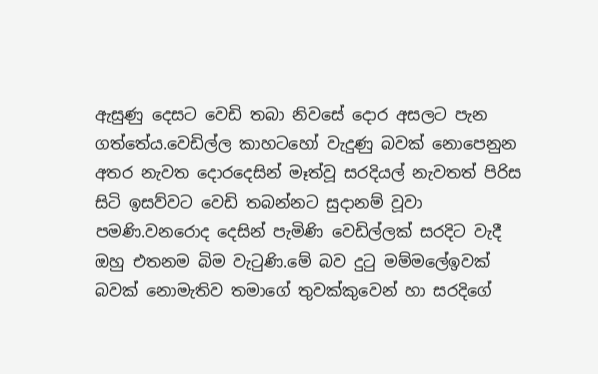ඇසුණු දෙසට වෙඩි තබා නිවසේ දොර අසලට පැන ගත්තේය.වෙඩිල්ල කාහටහෝ වැදුණු බවක් නොපෙනුන අතර නැවත දොරදෙසින් මෑත්වූ සරදියල් නැවතත් පිරිස සිටි ඉසව්වට වෙඩි තබන්නට සුදානම් වූවා පමණි.වනරොද දෙසින් පැමිණි වෙඩිල්ලක් සරදිට වැදී ඔහු එතනම බිම වැටුණි.මේ බව දුටු මම්මලේඉවක් බවක් නොමැතිව තමාගේ තුවක්කුවෙන් හා සරදිගේ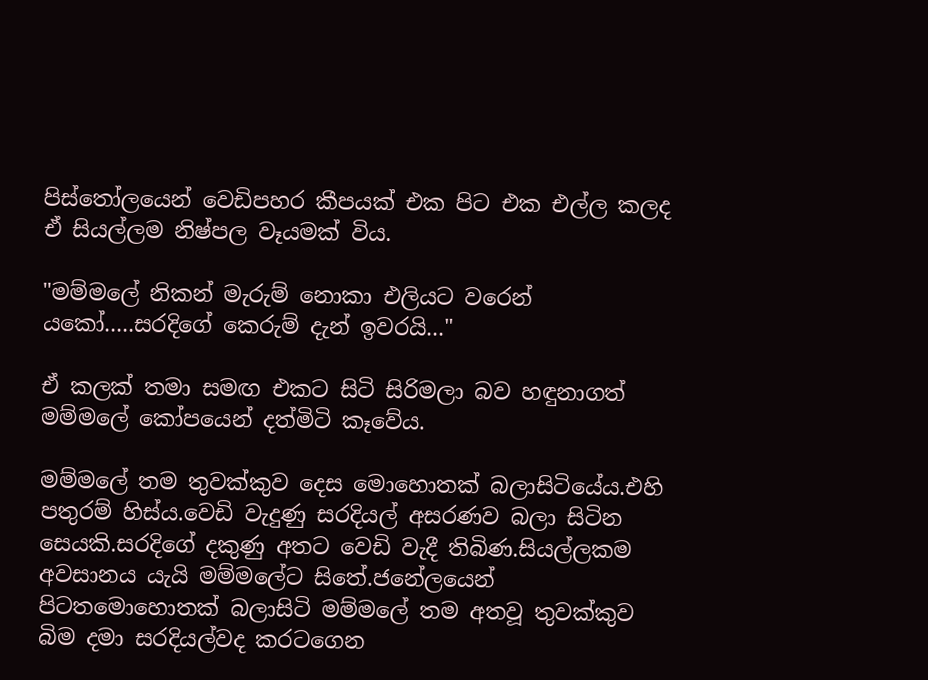පිස්තෝලයෙන් වෙඩිපහර කීපයක් එක පිට එක එල්ල කලද ඒ සියල්ලම නිෂ්පල වෑයමක් විය.

"මම්මලේ නිකන් මැරුම් නොකා එලියට වරෙන් යකෝ.....සරදිගේ කෙරුම් දැන් ඉවරයි..."

ඒ කලක් තමා සමඟ එකට සිටි සිරිමලා බව හඳුනාගත් මම්මලේ කෝපයෙන් දත්මිටි කෑවේය.

මම්මලේ තම තුවක්කුව දෙස මොහොතක් බලාසිටියේය.එහි පතුරම් හිස්ය.වෙඩි වැදුණු සරදියල් අසරණව බලා සිටින සෙයකි.සරදිගේ දකුණු අතට වෙඩි වැදී තිබිණ.සියල්ලකම අවසානය යැයි මම්මලේට සිතේ.ජනේලයෙන් පිටතමොහොතක් බලාසිටි මම්මලේ තම අතවූ තුවක්කුව බිම දමා සරදියල්වද කරටගෙන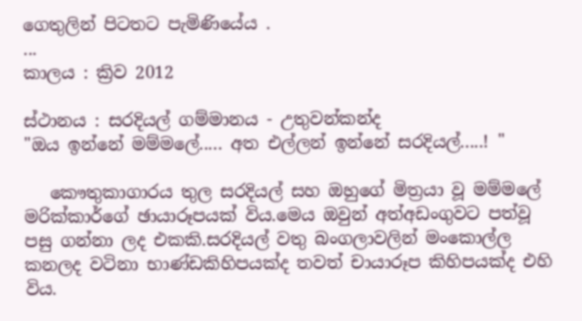ගෙතුලින් පිටතට පැමිණියේය .
...
කාලය : ක්‍රිව 2012

ස්ථානය : සරදියල් ගම්මානය - උතුවන්කන්ද
"ඔය ඉන්නේ මම්මලේ..... අත එල්ලන් ඉන්නේ සරදියල්.....! "

   කෞතුකාගාරය තුල සරදියල් සහ ඔහුගේ මිත්‍රයා වූ මම්මලේ මරික්කාර්ගේ ඡායාරූපයක් විය.මෙය ඔවුන් අත්අඩංගුවට පත්වූ පසු ගන්නා ලද එකකි.සරදියල් වතු බංගලාවලින් මංකොල්ල කනලද වටිනා භාණ්ඩකිහිපයක්ද තවත් චායාරූප කිහිපයක්ද එහි විය.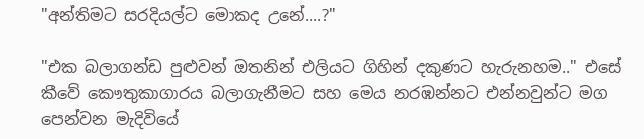"අන්තිමට සරදියල්ට මොකද උනේ....?"

"එක බලාගන්ඩ පුළුවන් ඔතනින් එලියට ගිහින් දකුණට හැරුනහම.." එසේ කීවේ කෞතුකාගාරය බලාගැනීමට සහ මෙය නරඹන්නට එන්නවුන්ට මග පෙන්වන මැදිවියේ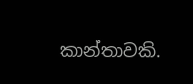කාන්තාවකි.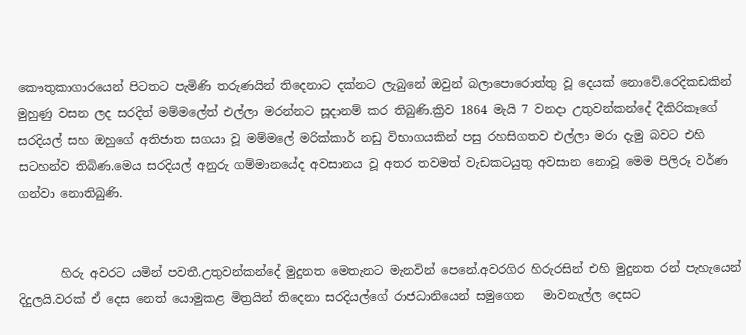කෞතුකාගාරයෙන් පිටතට පැමිණි තරුණයින් තිදෙනාට දක්නට ලැබුනේ ඔවුන් බලාපොරොත්තු වූ දෙයක් නොවේ.රෙදිකඩකින් මුහුණු වසන ලද සරදිත් මම්මලේත් එල්ලා මරන්නට සූදානම් කර තිබුණි.ක්‍රිව 1864 මැයි 7 වනදා උතුවන්කන්දේ දීකිරිකෑගේ සරදියල් සහ ඔහුගේ අතිජාත සගයා වූ මම්මලේ මරික්කාර් නඩු විභාගයකින් පසු රහසිගතව එල්ලා මරා දැමු බවට එහි සටහන්ව තිබිණ.මෙය සරදියල් අනුරු ගම්මානයේද අවසානය වූ අතර තවමත් වැඩකටයුතු අවසාන නොවූ මෙම පිලිරූ වර්ණ ගන්වා නොතිබුණි.


       හිරු අවරට යමින් පවතී.උතුවන්කන්දේ මුදුනත මෙතැනට මැනවින් පෙනේ.අවරගිර හිරුරසින් එහි මුදුනත රන් පැහැයෙන් දිදුලයි.වරක් ඒ දෙස නෙත් යොමුකළ මිත්‍රයින් තිදෙනා සරදියල්ගේ රාජධානියෙන් සමුගෙන   මාවනැල්ල දෙසට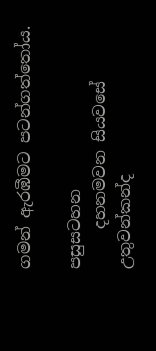ගමන් ඇරඹීමට පටන්ගත්තෝය.

පසුසටහන
     දහනමවන සියවසේ උතුවන්කන්ද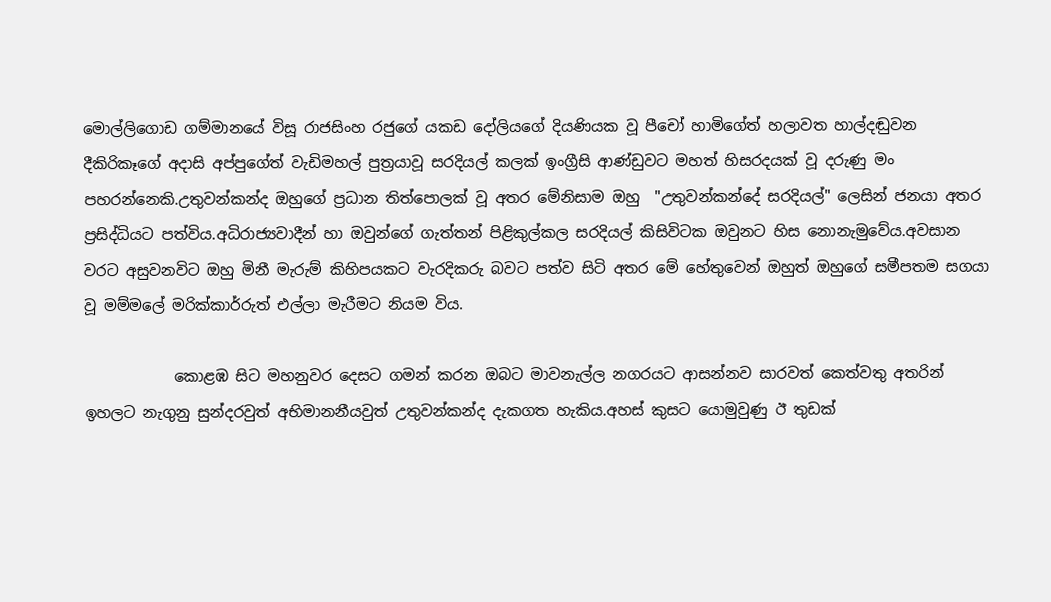මොල්ලිගොඩ ගම්මානයේ විසූ රාජසිංහ රජුගේ යකඩ දෝලියගේ දියණියක වූ පීචෝ හාමිගේත් හලාවත හාල්දඬුවන දීකිරිකෑගේ අදාසි අප්පුගේත් වැඩිමහල් පුත්‍රයාවූ සරදියල් කලක් ඉංග්‍රීසි ආණ්ඩුවට මහත් හිසරදයක් වූ දරුණු මං පහරන්නෙකි.උතුවන්කන්ද ඔහුගේ ප්‍රධාන තිත්පොලක් වූ අතර මේනිසාම ඔහු  "උතුවන්කන්දේ සරදියල්" ලෙසින් ජනයා අතර ප්‍රසිද්ධියට පත්විය.අධිරාජ්‍යවාදීන් හා ඔවුන්ගේ ගැත්තන් පිළිකුල්කල සරදියල් කිසිවිටක ඔවුනට හිස නොනැමුවේය.අවසාන වරට අසුවනවිට ඔහු මිනී මැරුම් කිහිපයකට වැරදිකරු බවට පත්ව සිටි අතර මේ හේතුවෙන් ඔහුත් ඔහුගේ සමීපතම සගයා වූ මම්මලේ මරික්කාර්රුත් එල්ලා මැරීමට නියම විය.

            කොළඹ සිට මහනුවර දෙසට ගමන් කරන ඔබට මාවනැල්ල නගරයට ආසන්නව සාරවත් කෙත්වතු අතරින් ඉහලට නැගුනු සුන්දරවුත් අභිමානනීයවුත් උතුවන්කන්ද දැකගත හැකිය.අහස් කුසට යොමුවුණු ඊ තුඩක්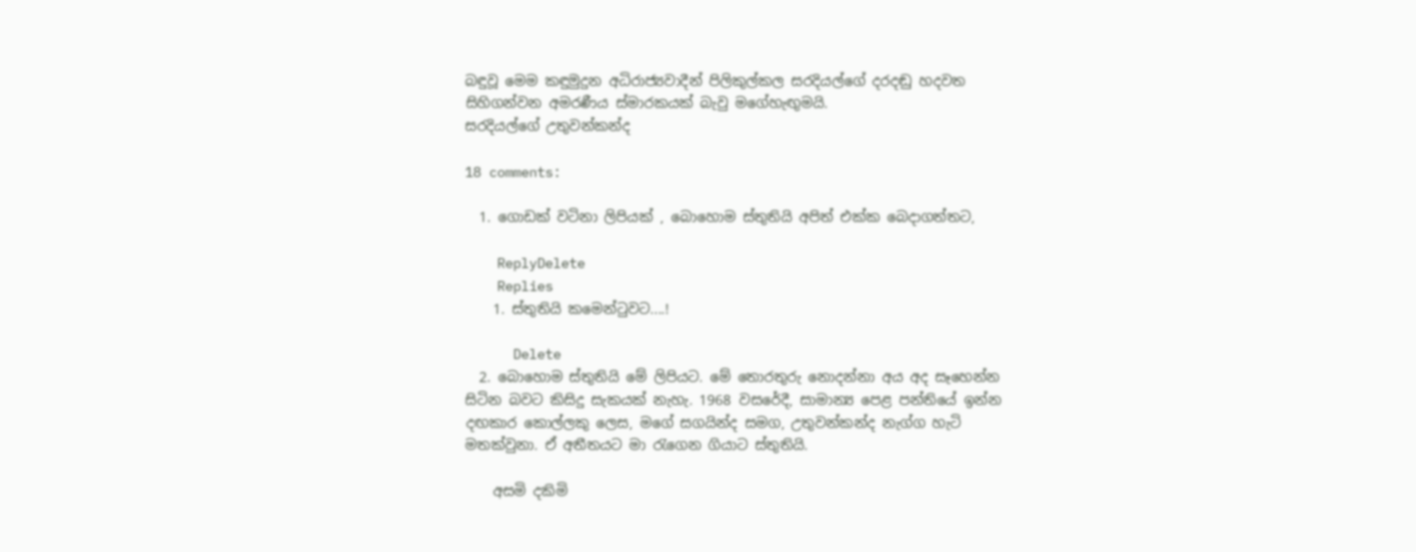බඳුවූ මෙම කඳුමුදුන අධිරාජ්‍යවාදීන් පිලිකුල්කල සරදියල්ගේ දරදඬු හදවත සිහිගන්වන අමරණීය ස්මාරකයක් බැවු මගේහැඟුමයි.
සරදියල්ගේ උතුවන්කන්ද

18 comments:

  1. ගොඩක් වටිනා ලිපියක් , බොහොම ස්තුතියි අපිත් එක්ක බෙදාගත්තට,

    ReplyDelete
    Replies
    1. ස්තුතියි කමෙන්ටුවට....!

      Delete
  2. බොහොම ස්තුතියි මේ ලිපියට. මේ තොරතුරු නොදන්නා අය අද සෑහෙන්න සිටින බවට කිසිදු සැකයක් නැහැ. 1968 වසරේදී, සාමාන්‍ය පෙළ පන්තියේ ඉන්න දඟකාර කොල්ලකු ලෙස, මගේ සගයින්ද සමග, උතුවන්කන්ද නැග්ග හැටි මතක්වුනා. ඒ අතීතයට මා රැගෙන ගියාට ස්තුතියි.

    අසමි දකිමි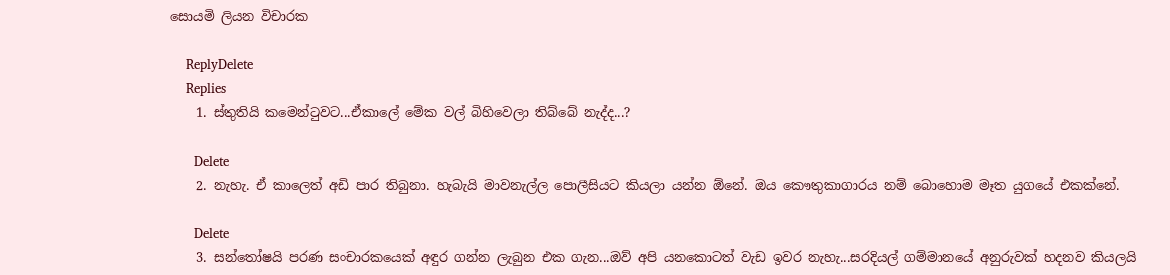සොයමි ලියන විචාරක

    ReplyDelete
    Replies
    1. ස්තුතියි කමෙන්ටුවට...ඒකාලේ මේක වල් බිහිවෙලා තිබ්බේ නැද්ද...?

      Delete
    2. නැහැ. ඒ කාලෙත් අඩි පාර තිබුනා. හැබැයි මාවනැල්ල පොලීසියට කියලා යන්න ඕනේ. ඔය කෞතුකාගාරය නම් බොහොම මෑත යුගයේ එකක්නේ.

      Delete
    3. සන්තෝෂයි පරණ සංචාරකයෙක් අඳුර ගන්න ලැබුන එක ගැන...ඔව් අපි යනකොටත් වැඩ ඉවර නැහැ...සරදියල් ගම්මානයේ අනුරුවක් හදනව කියලයි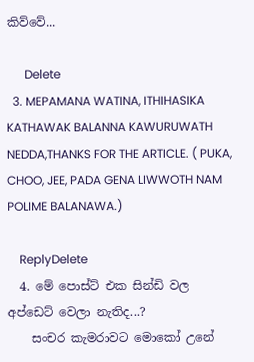කිව්වේ...

      Delete
  3. MEPAMANA WATINA, ITHIHASIKA KATHAWAK BALANNA KAWURUWATH NEDDA,THANKS FOR THE ARTICLE. ( PUKA, CHOO, JEE, PADA GENA LIWWOTH NAM POLIME BALANAWA.)

    ReplyDelete
  4. මේ පොස්ට් එක සින්ඩි වල අප්ඩෙට් වෙලා නැතිද...?
    සංචර කැමරාවට මොකෝ උනේ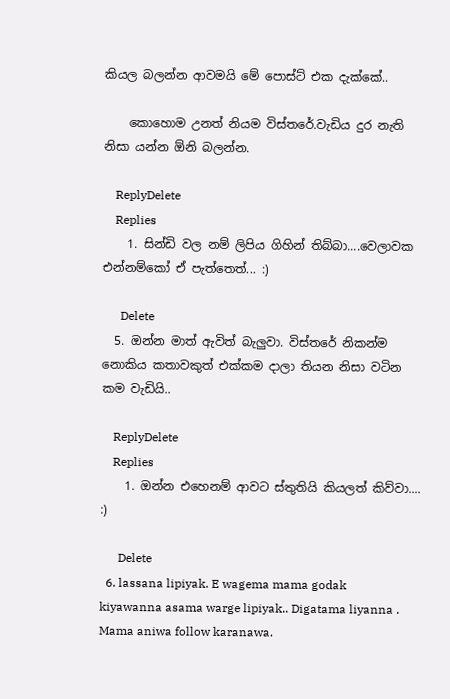කියල බලන්න ආවමයි මේ පොස්ට් එක දැක්කේ..

    කොහොම උනත් නියම විස්තරේ.වැඩිය දුර නැති නිසා යන්න ඕනි බලන්න.

    ReplyDelete
    Replies
    1. සින්ඩි වල නම් ලිපිය ගිහින් තිබ්බා....වෙලාවක එන්නම්කෝ ඒ පැත්තෙත්... :)

      Delete
  5. ඔන්න මාත් ඇවිත් බැලුවා. විස්තරේ නිකන්ම නොකිය කතාවකුත් එක්කම දාලා තියන නිසා වටින කම වැඩියි..

    ReplyDelete
    Replies
    1. ඔන්න එහෙනම් ආවට ස්තුතියි කියලත් කිව්වා.... :)

      Delete
  6. lassana lipiyak. E wagema mama godak kiyawanna asama warge lipiyak.. Digatama liyanna . Mama aniwa follow karanawa.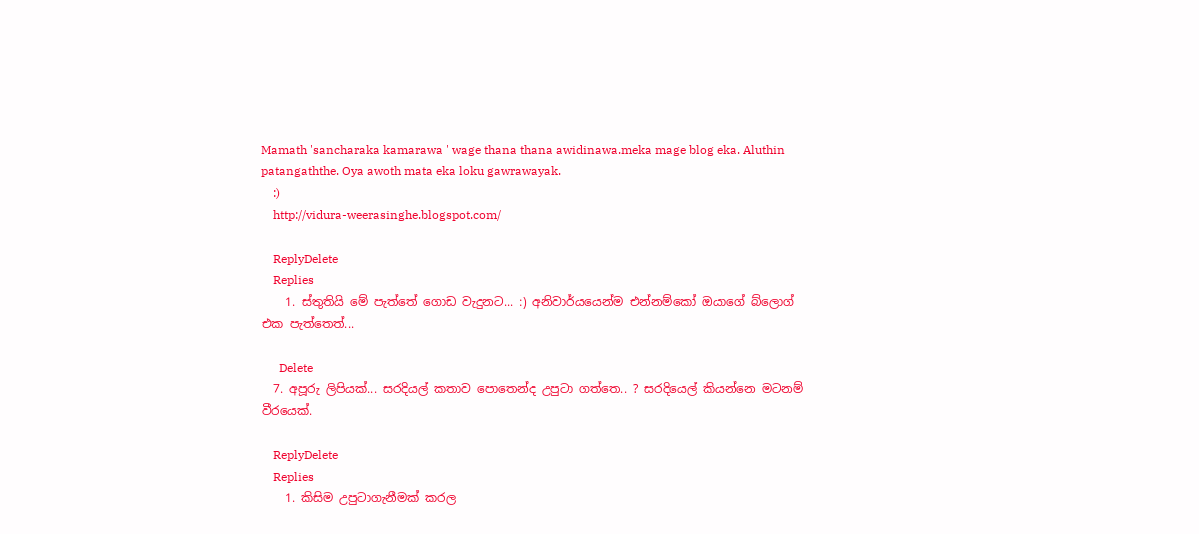Mamath 'sancharaka kamarawa ' wage thana thana awidinawa.meka mage blog eka. Aluthin patangaththe. Oya awoth mata eka loku gawrawayak.
    :)
    http://vidura-weerasinghe.blogspot.com/

    ReplyDelete
    Replies
    1. ස්තුතියි මේ පැත්තේ ගොඩ වැදුනට... :) අනිවාර්යයෙන්ම එන්නම්කෝ ඔයාගේ බ්ලොග් එක පැත්තෙත්...

      Delete
  7. අපූරු ලිපියක්... සරදියල් කතාව පොතෙන්ද උපුටා ගත්තෙ.. ? සරදියෙල් කියන්නෙ මටනම් වීරයෙක්.

    ReplyDelete
    Replies
    1. කිසිම උපුටාගැනීමක් කරල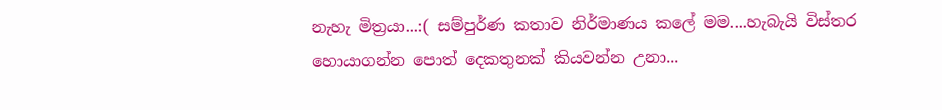නැහැ මිත්‍රයා...:( සම්පුර්ණ කතාව නිර්මාණය කලේ මම....හැබැයි විස්තර හොයාගන්න පොත් දෙකතුනක් කියවන්න උනා...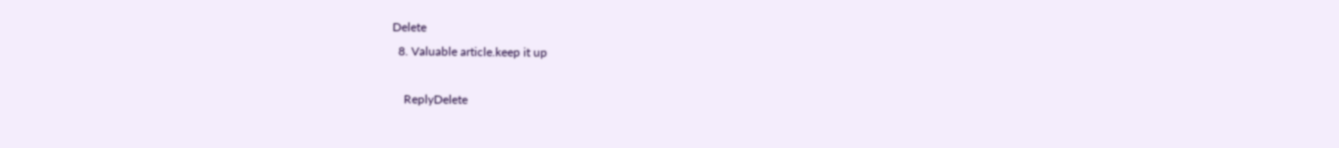Delete
  8. Valuable article.keep it up

    ReplyDelete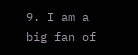9. I am a big fan of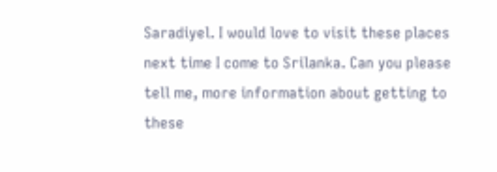Saradiyel. I would love to visit these places next time I come to Srilanka. Can you please tell me, more information about getting to these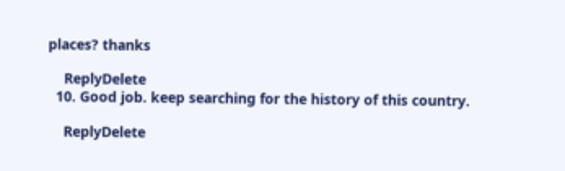places? thanks

    ReplyDelete
  10. Good job. keep searching for the history of this country.

    ReplyDelete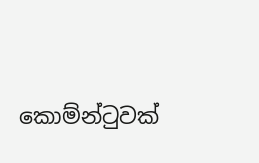කොම්න්ටුවක්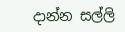දාන්න සල්ලි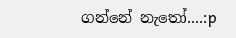ගන්නේ නැතෝ....:p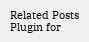Related Posts Plugin for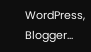WordPress, Blogger...